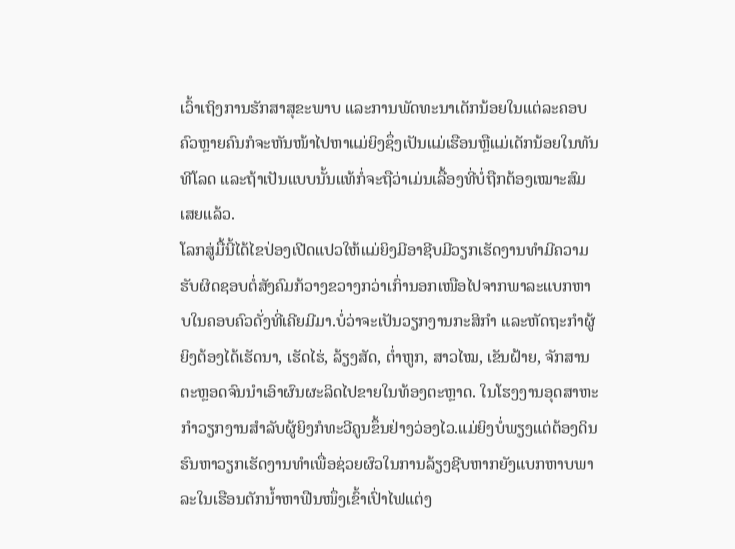ເວົ້າເຖິງການຮັກສາສຸຂະພາບ ແລະການພັດທະນາເດັກນ້ອຍໃນແຕ່ລະຄອບຄົວຫຼາຍຄົນກໍຈະຫັນໜ້າໄປຫາແມ່ຍິງຊຶ່ງເປັນແມ່ເຮືອນຫຼືແມ່ເດັກນ້ອຍໃນທັນທີໂລດ ແລະຖ້າເປັນແບບນັ້ນແທ້ກໍ່ຈະຖືວ່າເມ່ນເລື້ອງທີ່ບໍ່ຖືກຕ້ອງເໝາະສົມເສຍແລ້ວ.
ໂລກສູ່ມື້ນີ້ໄດ້ໄຂປ່ອງເປີດແປວໃຫ້ແມ່ຍິງມີອາຊີບມີວຽກເຮັດງານທຳມີຄວາມຮັບຜິດຊອບຕໍ່ສັງຄົມກ້ວາງຂວາງກວ່າເກົ່ານອກເໜືອໄປຈາກພາລະແບກຫາບໃນຄອບຄົວດັ່ງທີ່ເຄີຍມີມາ.ບໍ່ວ່າຈະເປັນວຽກງານກະສິກຳ ແລະຫັດຖະກຳຜູ້ຍິງຕ້ອງໄດ້ເຮັດນາ, ເຮັດໄຮ່, ລ້ຽງສັດ, ຕ່ຳຫູກ, ສາວໄໝ, ເຂັນຝ້າຍ, ຈັກສານຕະຫຼອດຈົນນຳເອົາຜົນຜະລິດໄປຂາຍໃນທ້ອງຕະຫຼາດ. ໃນໂຮງງານອຸດສາຫະກຳວຽກງານສຳລັບຜູ້ຍິງກໍທະວີຄູນຂຶ້ນຢ່າງວ່ອງໄວ.ແມ່ຍິງບໍ່ພຽງແຕ່ຕ້ອງດິນຮົນຫາວຽກເຮັດງານທຳເພື່ອຊ່ວຍຜົວໃນການລ້ຽງຊີບຫາກຍັງແບກຫາບພາລະໃນເຮືອນຕັກນ້ຳຫາຟືນໜຶ່ງເຂົ້າເປົ່າໄຟແຕ່ງ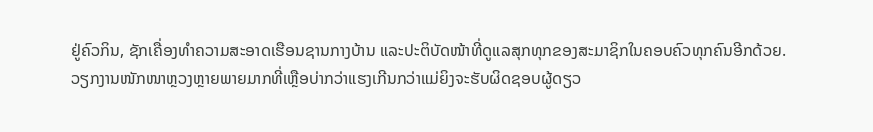ຢູ່ຄົວກິນ, ຊັກເຄື່ອງທຳຄວາມສະອາດເຮືອນຊານກາງບ້ານ ແລະປະຕິບັດໜ້າທີ່ດູແລສຸກທຸກຂອງສະມາຊິກໃນຄອບຄົວທຸກຄົນອີກດ້ວຍ.
ວຽກງານໜັກໜາຫຼວງຫຼາຍພາຍມາກທີ່ເຫຼືອບ່າກວ່າແຮງເກີນກວ່າແມ່ຍິງຈະຮັບຜິດຊອບຜູ້ດຽວ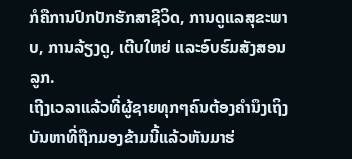ກໍຄືການປົກປັກຮັກສາຊີວິດ, ການດູແລສຸຂະພາບ, ການລ້ຽງດູ, ເຕີບໃຫຍ່ ແລະອົບຮົມສັງສອນລູກ.
ເຖີງເວລາແລ້ວທີ່ຜູ້ຊາຍທຸກໆຄົນຕ້ອງຄຳນຶງເຖິງບັນຫາທີ່ຖືກມອງຂ້າມນີ້ແລ້ວຫັນມາຮ່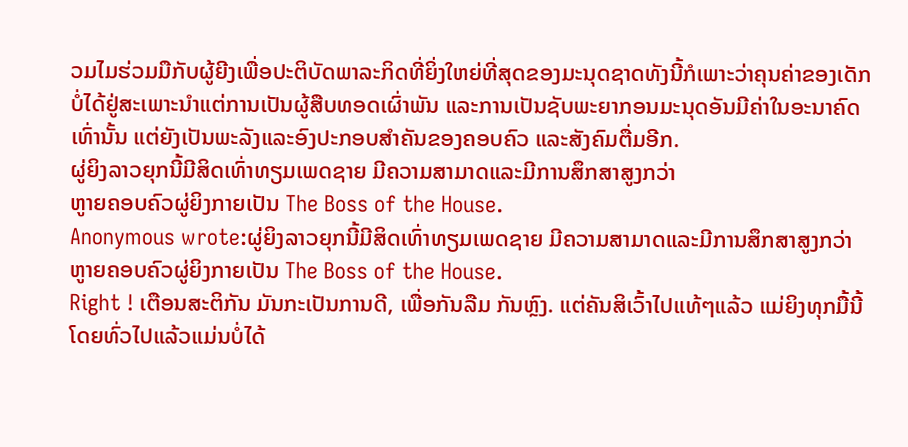ວມໄມຮ່ວມມືກັບຜູ້ຍີງເພື່ອປະຕິບັດພາລະກິດທີ່ຍິ່ງໃຫຍ່ທີ່ສຸດຂອງມະນຸດຊາດທັງນີ້ກໍເພາະວ່າຄຸນຄ່າຂອງເດັກບໍ່ໄດ້ຢູ່ສະເພາະນຳແຕ່ການເປັນຜູ້ສືບທອດເຜົ່າພັນ ແລະການເປັນຊັບພະຍາກອນມະນຸດອັນມີຄ່າໃນອະນາຄົດເທົ່ານັ້ນ ແຕ່ຍັງເປັນພະລັງແລະອົງປະກອບສຳຄັນຂອງຄອບຄົວ ແລະສັງຄົມຕື່ມອີກ.
ຜູ່ຍິງລາວຍຸກນີ້ມີສິດເທົ່າທຽມເພດຊາຍ ມີຄວາມສາມາດແລະມີການສຶກສາສູງກວ່າ
ຫູາຍຄອບຄົວຜູ່ຍິງກາຍເປັນ The Boss of the House.
Anonymous wrote:ຜູ່ຍິງລາວຍຸກນີ້ມີສິດເທົ່າທຽມເພດຊາຍ ມີຄວາມສາມາດແລະມີການສຶກສາສູງກວ່າຫູາຍຄອບຄົວຜູ່ຍິງກາຍເປັນ The Boss of the House.
Right ! ເຕືອນສະຕິກັນ ມັນກະເປັນການດີ, ເພື່ອກັນລືມ ກັນຫຼົງ. ແຕ່ຄັນສິເວົ້າໄປແທ້ໆແລ້ວ ແມ່ຍິງທຸກມື້ນີ້ ໂດຍທົ່ວໄປແລ້ວແມ່ນບໍ່ໄດ້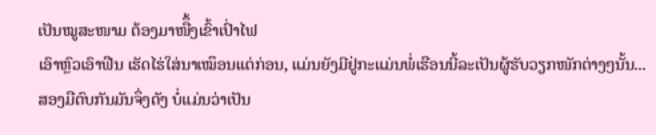ເປັນໝູສະໜາມ ຕ້ອງມາໜືຶ້ງເຂົ້າເປົ່າໄຟ
ເອົາຫຼົວເອົາຟືນ ເຮັດໄຮ່ໃສ່ນາເໝຶອນແຕ່ກ່ອນ, ແມ່ນຍັງມີຢູ່ກະແມ່ນພໍ່ເຮືອນນີ້ລະເປັນຜູ້ຮັບວຽກໜັກຕ່າງໆນັ້ນ...ສອງມືຕົບກັນມັນຈຶ່ງດັງ ບໍ່ແມ່ນວ່າເປັນ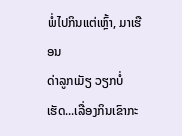ພໍ່ໄປກິນແຕ່ເຫຼົ້າ, ມາເຮືອນ
ດ່າລູກເມັຽ ວຽກບໍ່ເຮັດ...ເລື່ອງກິນເຂົາກະ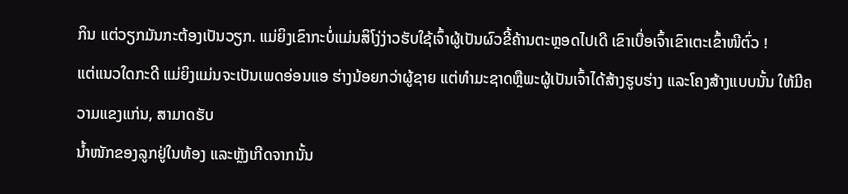ກິນ ແຕ່ວຽກມັນກະຕ້ອງເປັນວຽກ. ແມ່ຍິງເຂົາກະບໍ່ແມ່ນສິໂງ່ງ່າວຮັບໃຊ້ເຈົ້າຜູ້ເປັນຜົວຂີ້ຄ້ານຕະຫຼອດໄປເດີ ເຂົາເບື່ອເຈົ້າເຂົາເຕະເຂົ້າໜີຕົ່ວ !
ແຕ່ແນວໃດກະດີ ແມ່ຍິງແມ່ນຈະເປັນເພດອ່ອນແອ ຮ່າງນ້ອຍກວ່າຜູ້ຊາຍ ແຕ່ທຳມະຊາດຫຼືພະຜູ້ເປັນເຈົ້າໄດ້ສ້າງຮູບຮ່າງ ແລະໂຄງສ້າງແບບນັ້ນ ໃຫ້ມີຄວາມແຂງແກ່ນ, ສາມາດຮັບ
ນ້ຳໜັກຂອງລູກຢູ່ໃນທ້ອງ ແລະຫຼັງເກີດຈາກນັ້ນ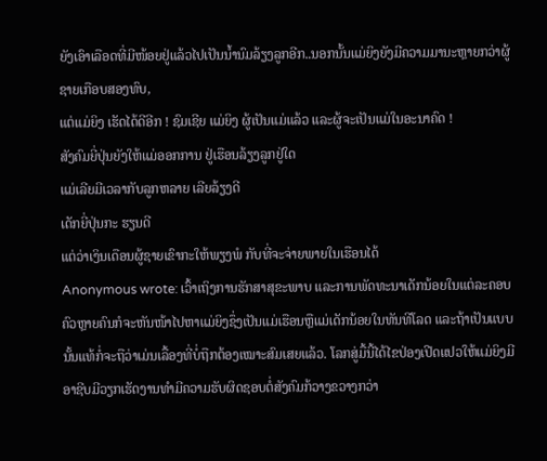ຍັງເອົາເລືອດທີ່ມີໜ້ອຍຢູ່ແລ້ວໄປເປັນນ້ຳນົມລ້ຽງລູກອີກ..ນອກນັ້ນແມ່ຍິງຍັງມີຄວາມມານະຫຼາຍກວ່າຜູ້ຊາຍເກືອບສອງທົບ,
ແຕ່ແມ່ຍິງ ເຮັດໄດ້ດີອີກ ! ຊົມເຊີຍ ແມ່ຍິງ ຜູ້ເປັນແມ່ແລ້ວ ແລະຜູ້ຈະເປັນແມ່ໃນອະນາຄົດ !
ສັງຄົມຍີ່ປຸ່ນຍັງໃຫ້ແມ່ອອກການ ຢູ່ເຮືອນລ້ຽງລູກຢູ່ໃດ
ແມ່ເລີຍມີເວລາກັບລູກຫລາຍ ເລີຍລ້ຽງດີ
ເດັກຍີ່ປຸ່ນກະ ຮຽນດີ
ແຕ່ວ່າເງິນເດືອນຜູ້ຊາຍເຂົາກະໃຫ້ພຽງພໍ ກັບທີ່ຈະຈ່າຍພາຍໃນເຮືອນໄດ້
Anonymous wrote: ເວົ້າເຖິງການຮັກສາສຸຂະພາບ ແລະການພັດທະນາເດັກນ້ອຍໃນແຕ່ລະຄອບຄົວຫຼາຍຄົນກໍຈະຫັນໜ້າໄປຫາແມ່ຍິງຊຶ່ງເປັນແມ່ເຮືອນຫຼືແມ່ເດັກນ້ອຍໃນທັນທີໂລດ ແລະຖ້າເປັນແບບນັ້ນແທ້ກໍ່ຈະຖືວ່າເມ່ນເລື້ອງທີ່ບໍ່ຖືກຕ້ອງເໝາະສົມເສຍແລ້ວ. ໂລກສູ່ມື້ນີ້ໄດ້ໄຂປ່ອງເປີດແປວໃຫ້ແມ່ຍິງມີອາຊີບມີວຽກເຮັດງານທຳມີຄວາມຮັບຜິດຊອບຕໍ່ສັງຄົມກ້ວາງຂວາງກວ່າ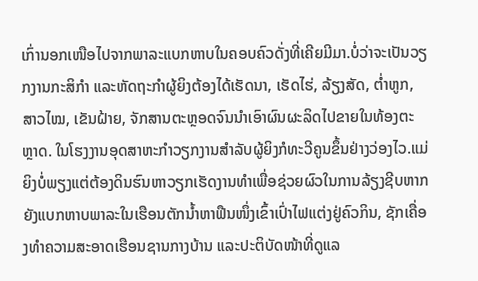ເກົ່ານອກເໜືອໄປຈາກພາລະແບກຫາບໃນຄອບຄົວດັ່ງທີ່ເຄີຍມີມາ.ບໍ່ວ່າຈະເປັນວຽກງານກະສິກຳ ແລະຫັດຖະກຳຜູ້ຍິງຕ້ອງໄດ້ເຮັດນາ, ເຮັດໄຮ່, ລ້ຽງສັດ, ຕ່ຳຫູກ, ສາວໄໝ, ເຂັນຝ້າຍ, ຈັກສານຕະຫຼອດຈົນນຳເອົາຜົນຜະລິດໄປຂາຍໃນທ້ອງຕະຫຼາດ. ໃນໂຮງງານອຸດສາຫະກຳວຽກງານສຳລັບຜູ້ຍິງກໍທະວີຄູນຂຶ້ນຢ່າງວ່ອງໄວ.ແມ່ຍິງບໍ່ພຽງແຕ່ຕ້ອງດິນຮົນຫາວຽກເຮັດງານທຳເພື່ອຊ່ວຍຜົວໃນການລ້ຽງຊີບຫາກຍັງແບກຫາບພາລະໃນເຮືອນຕັກນ້ຳຫາຟືນໜຶ່ງເຂົ້າເປົ່າໄຟແຕ່ງຢູ່ຄົວກິນ, ຊັກເຄື່ອງທຳຄວາມສະອາດເຮືອນຊານກາງບ້ານ ແລະປະຕິບັດໜ້າທີ່ດູແລ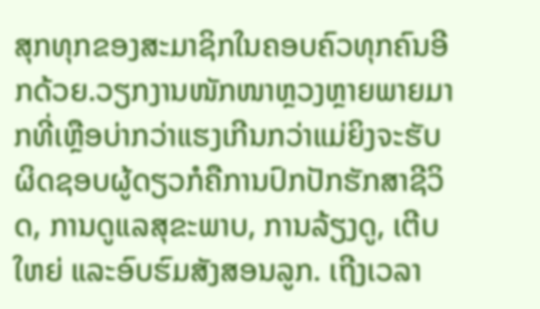ສຸກທຸກຂອງສະມາຊິກໃນຄອບຄົວທຸກຄົນອີກດ້ວຍ.ວຽກງານໜັກໜາຫຼວງຫຼາຍພາຍມາກທີ່ເຫຼືອບ່າກວ່າແຮງເກີນກວ່າແມ່ຍິງຈະຮັບຜິດຊອບຜູ້ດຽວກໍຄືການປົກປັກຮັກສາຊີວິດ, ການດູແລສຸຂະພາບ, ການລ້ຽງດູ, ເຕີບໃຫຍ່ ແລະອົບຮົມສັງສອນລູກ. ເຖີງເວລາ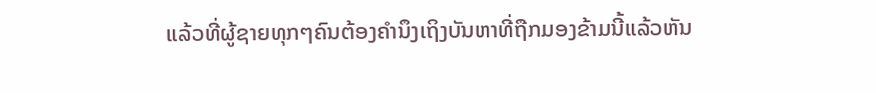ແລ້ວທີ່ຜູ້ຊາຍທຸກໆຄົນຕ້ອງຄຳນຶງເຖິງບັນຫາທີ່ຖືກມອງຂ້າມນີ້ແລ້ວຫັນ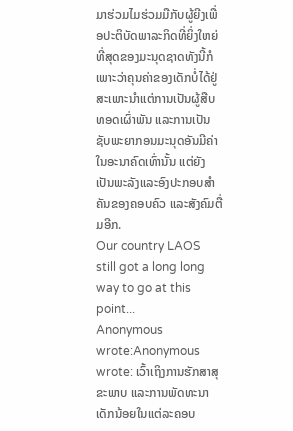ມາຮ່ວມໄມຮ່ວມມືກັບຜູ້ຍີງເພື່ອປະຕິບັດພາລະກິດທີ່ຍິ່ງໃຫຍ່ທີ່ສຸດຂອງມະນຸດຊາດທັງນີ້ກໍເພາະວ່າຄຸນຄ່າຂອງເດັກບໍ່ໄດ້ຢູ່ສະເພາະນຳແຕ່ການເປັນຜູ້ສືບທອດເຜົ່າພັນ ແລະການເປັນຊັບພະຍາກອນມະນຸດອັນມີຄ່າໃນອະນາຄົດເທົ່ານັ້ນ ແຕ່ຍັງເປັນພະລັງແລະອົງປະກອບສຳຄັນຂອງຄອບຄົວ ແລະສັງຄົມຕື່ມອີກ.
Our country LAOS still got a long long way to go at this point...
Anonymous wrote:Anonymous wrote: ເວົ້າເຖິງການຮັກສາສຸຂະພາບ ແລະການພັດທະນາເດັກນ້ອຍໃນແຕ່ລະຄອບ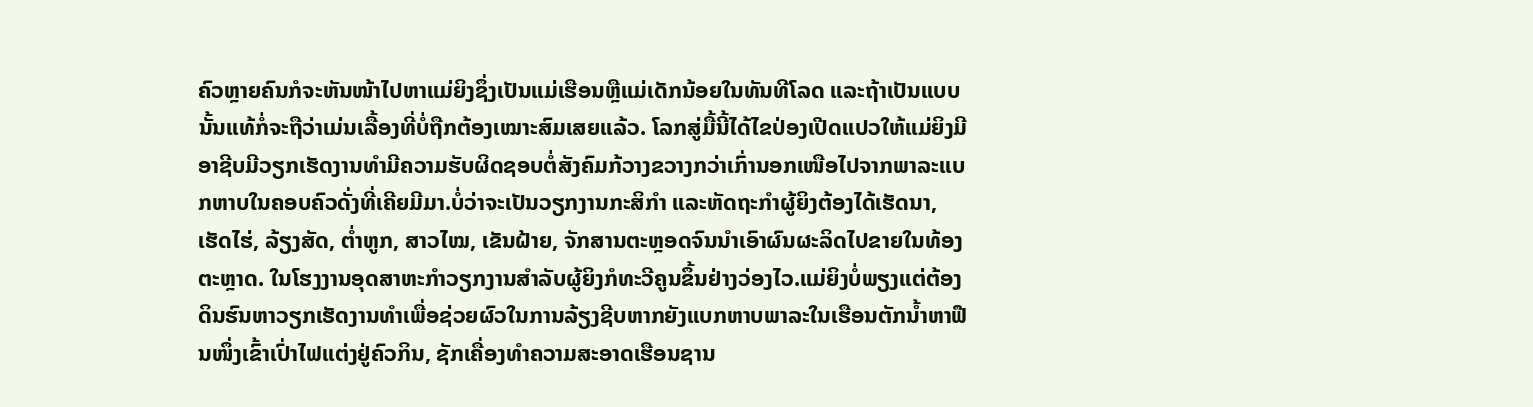ຄົວຫຼາຍຄົນກໍຈະຫັນໜ້າໄປຫາແມ່ຍິງຊຶ່ງເປັນແມ່ເຮືອນຫຼືແມ່ເດັກນ້ອຍໃນທັນທີໂລດ ແລະຖ້າເປັນແບບນັ້ນແທ້ກໍ່ຈະຖືວ່າເມ່ນເລື້ອງທີ່ບໍ່ຖືກຕ້ອງເໝາະສົມເສຍແລ້ວ. ໂລກສູ່ມື້ນີ້ໄດ້ໄຂປ່ອງເປີດແປວໃຫ້ແມ່ຍິງມີອາຊີບມີວຽກເຮັດງານທຳມີຄວາມຮັບຜິດຊອບຕໍ່ສັງຄົມກ້ວາງຂວາງກວ່າເກົ່ານອກເໜືອໄປຈາກພາລະແບກຫາບໃນຄອບຄົວດັ່ງທີ່ເຄີຍມີມາ.ບໍ່ວ່າຈະເປັນວຽກງານກະສິກຳ ແລະຫັດຖະກຳຜູ້ຍິງຕ້ອງໄດ້ເຮັດນາ, ເຮັດໄຮ່, ລ້ຽງສັດ, ຕ່ຳຫູກ, ສາວໄໝ, ເຂັນຝ້າຍ, ຈັກສານຕະຫຼອດຈົນນຳເອົາຜົນຜະລິດໄປຂາຍໃນທ້ອງຕະຫຼາດ. ໃນໂຮງງານອຸດສາຫະກຳວຽກງານສຳລັບຜູ້ຍິງກໍທະວີຄູນຂຶ້ນຢ່າງວ່ອງໄວ.ແມ່ຍິງບໍ່ພຽງແຕ່ຕ້ອງດິນຮົນຫາວຽກເຮັດງານທຳເພື່ອຊ່ວຍຜົວໃນການລ້ຽງຊີບຫາກຍັງແບກຫາບພາລະໃນເຮືອນຕັກນ້ຳຫາຟືນໜຶ່ງເຂົ້າເປົ່າໄຟແຕ່ງຢູ່ຄົວກິນ, ຊັກເຄື່ອງທຳຄວາມສະອາດເຮືອນຊານ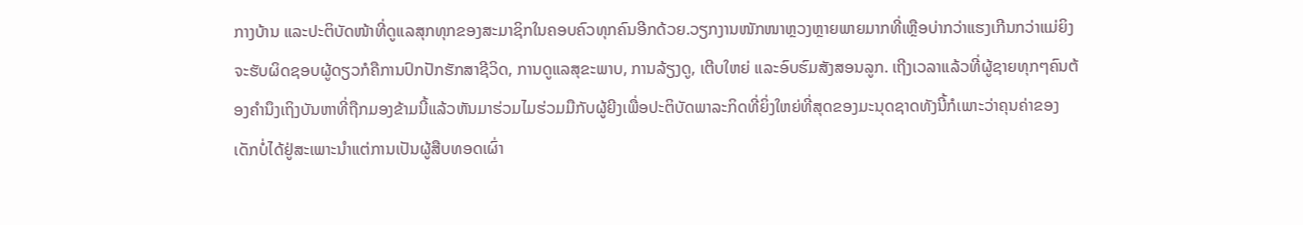ກາງບ້ານ ແລະປະຕິບັດໜ້າທີ່ດູແລສຸກທຸກຂອງສະມາຊິກໃນຄອບຄົວທຸກຄົນອີກດ້ວຍ.ວຽກງານໜັກໜາຫຼວງຫຼາຍພາຍມາກທີ່ເຫຼືອບ່າກວ່າແຮງເກີນກວ່າແມ່ຍິງຈະຮັບຜິດຊອບຜູ້ດຽວກໍຄືການປົກປັກຮັກສາຊີວິດ, ການດູແລສຸຂະພາບ, ການລ້ຽງດູ, ເຕີບໃຫຍ່ ແລະອົບຮົມສັງສອນລູກ. ເຖີງເວລາແລ້ວທີ່ຜູ້ຊາຍທຸກໆຄົນຕ້ອງຄຳນຶງເຖິງບັນຫາທີ່ຖືກມອງຂ້າມນີ້ແລ້ວຫັນມາຮ່ວມໄມຮ່ວມມືກັບຜູ້ຍີງເພື່ອປະຕິບັດພາລະກິດທີ່ຍິ່ງໃຫຍ່ທີ່ສຸດຂອງມະນຸດຊາດທັງນີ້ກໍເພາະວ່າຄຸນຄ່າຂອງເດັກບໍ່ໄດ້ຢູ່ສະເພາະນຳແຕ່ການເປັນຜູ້ສືບທອດເຜົ່າ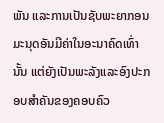ພັນ ແລະການເປັນຊັບພະຍາກອນມະນຸດອັນມີຄ່າໃນອະນາຄົດເທົ່ານັ້ນ ແຕ່ຍັງເປັນພະລັງແລະອົງປະກອບສຳຄັນຂອງຄອບຄົວ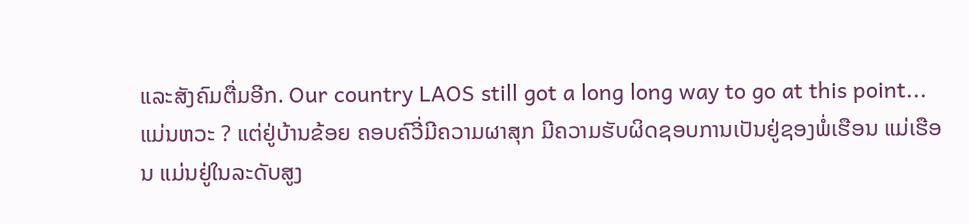ແລະສັງຄົມຕື່ມອີກ. Our country LAOS still got a long long way to go at this point...
ແມ່ນຫວະ ? ແຕ່ຢູ່ບ້ານຂ້ອຍ ຄອບຄົວີ່ມີຄວາມຜາສຸກ ມີຄວາມຮັບຜິດຊອບການເປັນຢູ່ຊອງພໍ່ເຮືອນ ແມ່ເຮືອນ ແມ່ນຢູ່ໃນລະດັບສູງ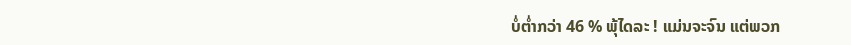ບໍ່ຕ່ຳກວ່າ 46 % ພຸ້ໄດລະ ! ແມ່ນຈະຈົນ ແຕ່ພວກ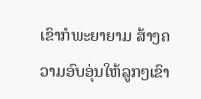ເຂົາກໍພະຍາຍາມ ສ້າງຄວາມອົບອຸ່ນໃຫ້ລູກໆເຂົາ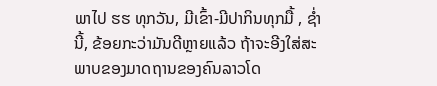ພາໄປ ຮຮ ທຸກວັນ, ມີເຂົ້າ-ມີປາກິນທຸກມື້ , ຊ່ຳນີ້, ຂ້ອຍກະວ່າມັນດີຫຼາຍແລ້ວ ຖ້າຈະອີງໃສ່ສະພາບຂອງມາດຖານຂອງຄົນລາວໂດ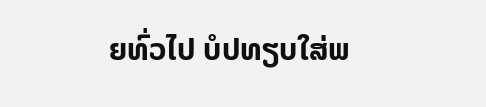ຍທົ່ວໄປ ບໍປທຽບໃສ່ພ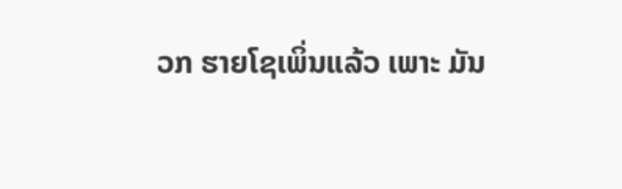ວກ ຮາຍໂຊເພິ່ນແລ້ວ ເພາະ ມັນ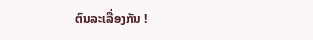ຕົນລະເລື່ອງກັນ !